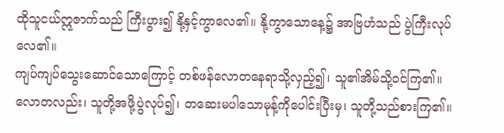ထိုသူငယ်ဣဇာက်သည် ကြီးပွား၍ နို့နှင့်ကွာလေ၏။ နို့ကွာသောနေ့၌ အာဗြဟံသည် ပွဲကြီးလုပ်လေ၏။
ကျပ်ကျပ်သွေးဆောင်သောကြောင့် တစ်ဖန်လောတနေရာသို့လှည့်၍၊ သူ၏အိမ်သို့ဝင်ကြ၏။ လောတလည်း၊ သူတို့အဖို့ပွဲလုပ်၍၊ တဆေးမပါသောမုန့်ကိုပေါင်းပြီးမှ၊ သူတို့သည်စားကြ၏။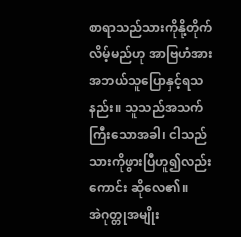စာရာသည်သားကိုနို့တိုက်လိမ့်မည်ဟု အာဗြဟံအား အဘယ်သူပြောနှင့်ရသနည်း။ သူသည်အသက်ကြီးသောအခါ၊ ငါသည်သားကိုဖွားပြီဟူ၍လည်းကောင်း ဆိုလေ၏။
အဲဂုတ္တုအမျိုး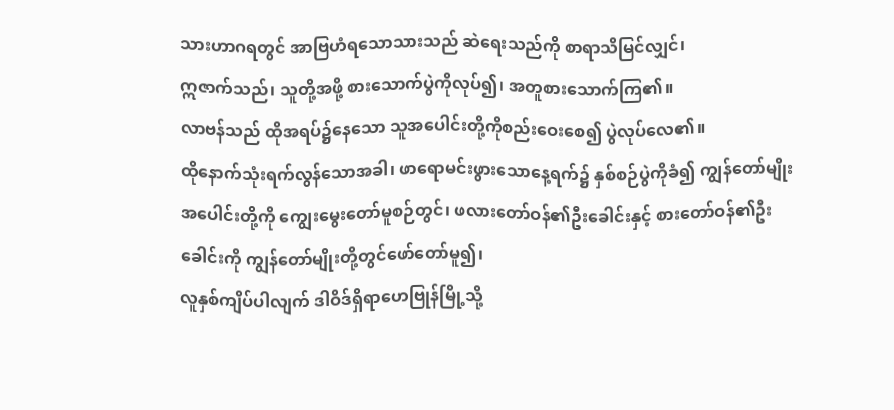သားဟာဂရတွင် အာဗြဟံရသောသားသည် ဆဲရေးသည်ကို စာရာသိမြင်လျှင်၊
ဣဇာက်သည်၊ သူတို့အဖို့ စားသောက်ပွဲကိုလုပ်၍၊ အတူစားသောက်ကြ၏။
လာဗန်သည် ထိုအရပ်၌နေသော သူအပေါင်းတို့ကိုစည်းဝေးစေ၍ ပွဲလုပ်လေ၏။
ထိုနောက်သုံးရက်လွန်သောအခါ၊ ဖာရောမင်းဖွားသောနေ့ရက်၌ နှစ်စဉ်ပွဲကိုခံ၍ ကျွန်တော်မျိုးအပေါင်းတို့ကို ကျွေးမွေးတော်မူစဉ်တွင်၊ ဖလားတော်ဝန်၏ဦးခေါင်းနှင့် စားတော်ဝန်၏ဦးခေါင်းကို ကျွန်တော်မျိုးတို့တွင်ဖော်တော်မူ၍၊
လူနှစ်ကျိပ်ပါလျက် ဒါဝိဒ်ရှိရာဟေဗြုန်မြို့သို့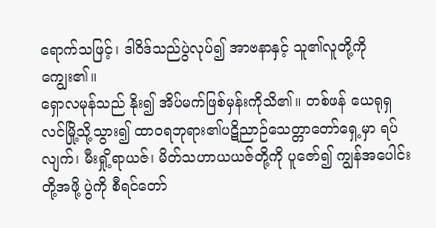ရောက်သဖြင့်၊ ဒါဝိဒ်သည်ပွဲလုပ်၍ အာဗနာနှင့် သူ၏လူတို့ကို ကျွေး၏။
ရှောလမုန်သည် နိုး၍ အိပ်မက်ဖြစ်မှန်းကိုသိ၏။ တစ်ဖန် ယေရုရှလင်မြို့သို့သွား၍ ထာဝရဘုရား၏ပဋိညာဉ်သေတ္တာတော်ရှေ့မှာ ရပ်လျက်၊ မီးရှို့ရာယဇ်၊ မိတ်သဟာယယဇ်တို့ကို ပူဇော်၍ ကျွန်အပေါင်းတို့အဖို့ ပွဲကို စီရင်တော်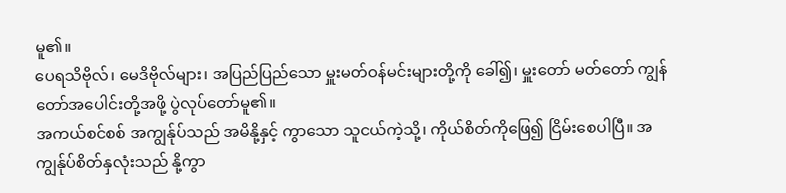မူ၏။
ပေရသိဗိုလ်၊ မေဒိဗိုလ်များ၊ အပြည်ပြည်သော မှူးမတ်ဝန်မင်းများတို့ကို ခေါ်၍၊ မှူးတော် မတ်တော် ကျွန်တော်အပေါင်းတို့အဖို့ ပွဲလုပ်တော်မူ၏။
အကယ်စင်စစ် အကျွန်ုပ်သည် အမိနို့နှင့် ကွာသော သူငယ်ကဲ့သို့၊ ကိုယ်စိတ်ကိုဖြေ၍ ငြိမ်းစေပါပြီ။ အကျွန်ုပ်စိတ်နှလုံးသည် နို့ကွာ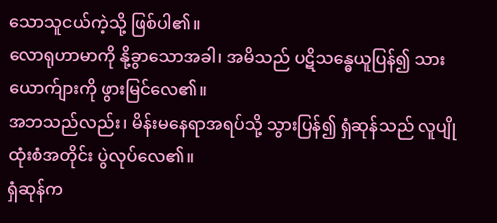သောသူငယ်ကဲ့သို့ ဖြစ်ပါ၏။
လောရုဟာမာကို နို့ခွာသောအခါ၊ အမိသည် ပဋိသန္ဓေယူပြန်၍ သားယောက်ျားကို ဖွားမြင်လေ၏။
အဘသည်လည်း၊ မိန်းမနေရာအရပ်သို့ သွားပြန်၍ ရှံဆုန်သည် လူပျိုထုံးစံအတိုင်း ပွဲလုပ်လေ၏။
ရှံဆုန်က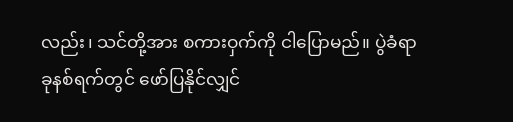လည်း၊ သင်တို့အား စကားဝှက်ကို ငါပြောမည်။ ပွဲခံရာခုနစ်ရက်တွင် ဖော်ပြနိုင်လျှင်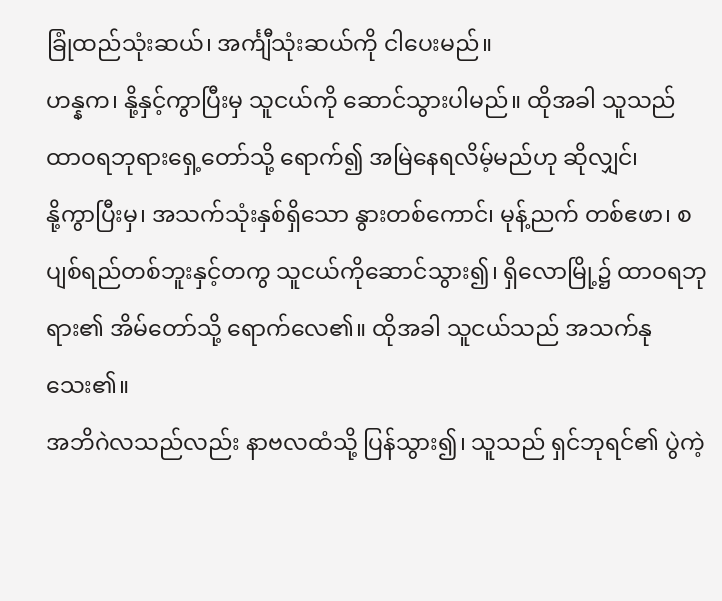ခြုံထည်သုံးဆယ်၊ အင်္ကျီသုံးဆယ်ကို ငါပေးမည်။
ဟန္နက၊ နို့နှင့်ကွာပြီးမှ သူငယ်ကို ဆောင်သွားပါမည်။ ထိုအခါ သူသည် ထာဝရဘုရားရှေ့တော်သို့ ရောက်၍ အမြဲနေရလိမ့်မည်ဟု ဆိုလျှင်၊
နို့ကွာပြီးမှ၊ အသက်သုံးနှစ်ရှိသော နွားတစ်ကောင်၊ မုန့်ညက် တစ်ဧဖာ၊ စပျစ်ရည်တစ်ဘူးနှင့်တကွ သူငယ်ကိုဆောင်သွား၍၊ ရှိလောမြို့၌ ထာဝရဘုရား၏ အိမ်တော်သို့ ရောက်လေ၏။ ထိုအခါ သူငယ်သည် အသက်နုသေး၏။
အဘိဂဲလသည်လည်း နာဗလထံသို့ ပြန်သွား၍၊ သူသည် ရှင်ဘုရင်၏ ပွဲကဲ့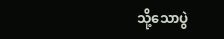သို့သောပွဲ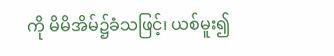ကို မိမိအိမ်၌ခံသဖြင့်၊ ယစ်မူး၍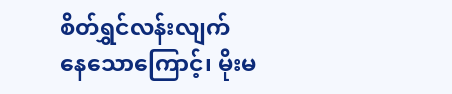စိတ်ရွှင်လန်းလျက် နေသောကြောင့်၊ မိုးမ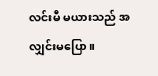လင်းမီ မယားသည် အလျှင်းမပြော။